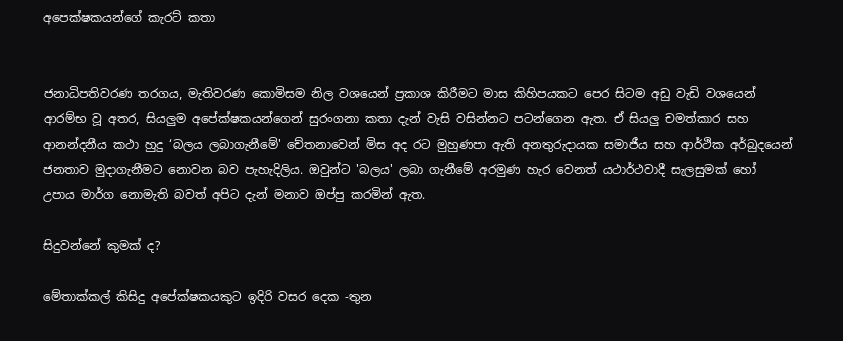අපෙක්ෂකයන්ගේ කැරට් කතා


ජනාධිපතිවරණ තරගය, මැතිවරණ කොමිසම නිල වශයෙන් ප්‍රකාශ කිරීමට මාස කිහිපයකට පෙර සිටම අඩු වැඩි වශයෙන් ආරම්භ වූ අතර, සියලුම අපේක්ෂකයන්ගෙන් සුරංගනා කතා දැන් වැසි වසින්නට පටන්ගෙන ඇත. ඒ සියලු චමත්කාර සහ ආනන්දනීය කථා හුදු ‘බලය ලබාගැනීමේ' චේතනාවෙන් මිස අද රට මුහුණපා ඇති අනතුරුදායක සමාජීය සහ ආර්ථික අර්බුදයෙන් ජනතාව මුදාගැනීමට නොවන බව පැහැදිලිය. ඔවුන්ට 'බලය' ලබා ගැනීමේ අරමුණ හැර වෙනත් යථාර්ථවාදී සැලසුමක් හෝ උපාය මාර්ග නොමැති බවත් අපිට දැන් මනාව ඔප්පු කරමින් ඇත.

සිදුවන්නේ කුමක් ද?

මේතාක්කල් කිසිදු අපේක්ෂකයකුට ඉදිරි වසර දෙක -තුන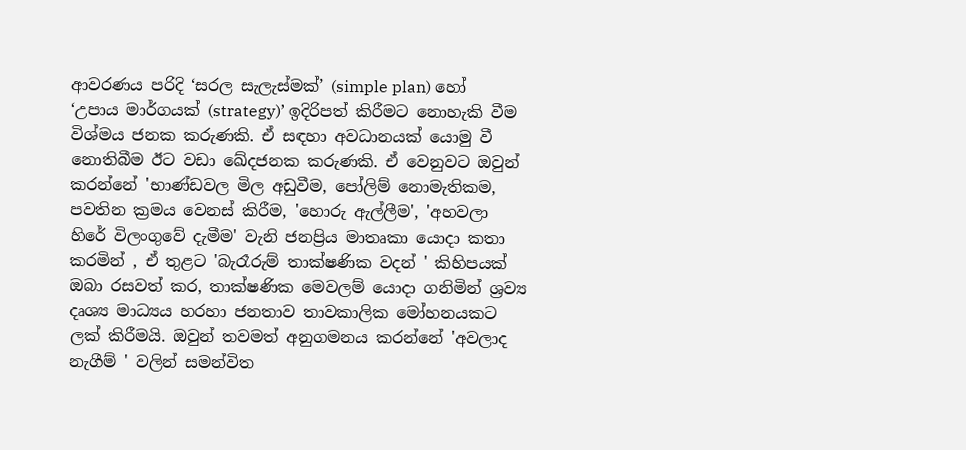ආවරණය පරිදි ‘සරල සැලැස්මක්’ (simple plan) හෝ ‘උපාය මාර්ගයක් (strategy)’ ඉදිරිපත් කිරීමට නොහැකි වීම විශ්මය ජනක කරුණකි. ඒ සඳහා අවධානයක් යොමු වී නොතිබීම ඊට වඩා ඛේදජනක කරුණකි. ඒ වෙනුවට ඔවුන් කරන්නේ 'භාණ්ඩවල මිල අඩුවීම, පෝලිම් නොමැතිකම, පවතින ක්‍රමය වෙනස් කිරීම, 'හොරු ඇල්ලීම', 'අහවලා හිරේ විලංගුවේ දැමීම' වැනි ජනප්‍රිය මාතෘකා යොදා කතා කරමින් , ඒ තුළට 'බැරෑරුම් තාක්ෂණික වදන් ' කිහිපයක් ඔබා රසවත් කර, තාක්ෂණික මෙවලම් යොදා ගනිමින් ශ්‍රව්‍ය දෘශ්‍ය මාධ්‍යය හරහා ජනතාව තාවකාලික මෝහනයකට ලක් කිරීමයි. ඔවුන් තවමත් අනුගමනය කරන්නේ 'අවලාද නැගීම් ' වලින් සමන්විත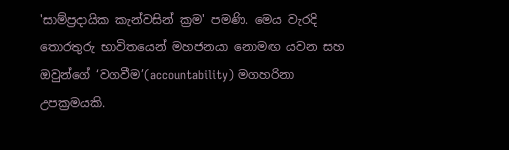'සාම්ප්‍රදායික කැන්වසින් ක්‍රම' පමණි. මෙය වැරදි තොරතුරු භාවිතයෙන් මහජනයා නොමඟ යවන සහ ඔවුන්ගේ ‘වගවීම’(accountability) මගහරිනා උපක්‍රමයකි.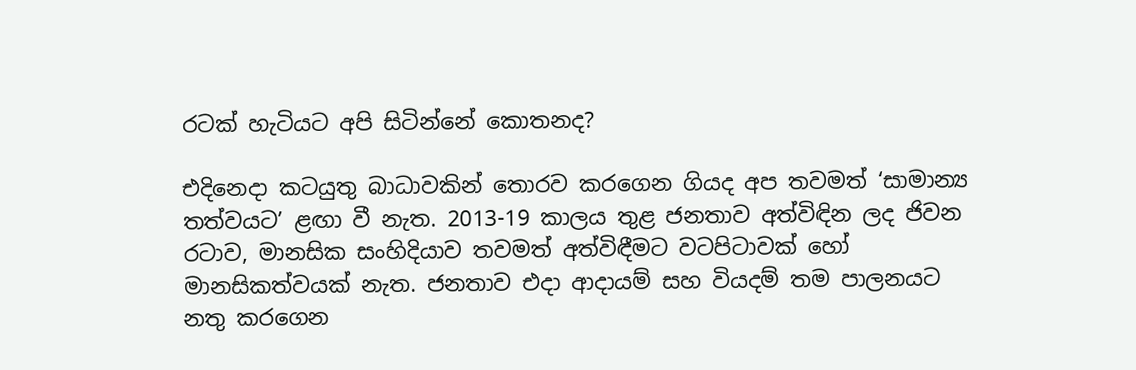රටක් හැටියට අපි සිටින්නේ කොතනද?

එදිනෙදා කටයුතු බාධාවකින් තොරව කරගෙන ගියද අප තවමත් ‘සාමාන්‍ය තත්වයට’ ළඟා වී නැත. 2013-19 කාලය තුළ ජනතාව අත්විඳින ලද ජිවන රටාව, මානසික සංහිදියාව තවමත් අත්විඳීමට වටපිටාවක් හෝ මානසිකත්වයක් නැත. ජනතාව එදා ආදායම් සහ වියදම් තම පාලනයට නතු කරගෙන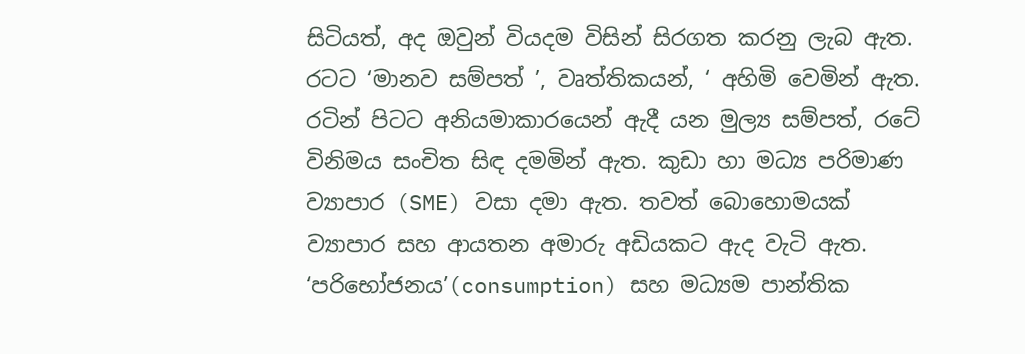සිටියත්, අද ඔවුන් වියදම විසින් සිරගත කරනු ලැබ ඇත. රටට ‘මානව සම්පත් ’, වෘත්තිකයන්, ‘ අහිමි වෙමින් ඇත. රටින් පිටට අනියමාකාරයෙන් ඇදී යන මුල්‍ය සම්පත්, රටේ විනිමය සංචිත සිඳ දමමින් ඇත. කුඩා හා මධ්‍ය පරිමාණ ව්‍යාපාර (SME) වසා දමා ඇත. තවත් බොහොමයක් ව්‍යාපාර සහ ආයතන අමාරු අඩියකට ඇද වැටි ඇත. ‘පරිභෝජනය’(consumption) සහ මධ්‍යම පාන්තික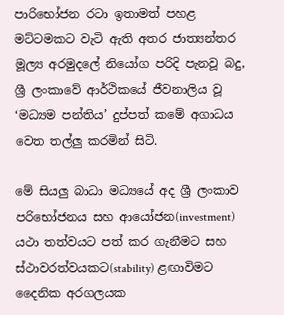පාරිභෝජන රටා ඉතාමත් පහළ මට්ටමකට වැටි ඇති අතර ජාත්‍යන්තර මූල්‍ය අරමුදලේ නියෝග පරිදි පැනවූ බදු, ශ්‍රී ලංකාවේ ආර්ථිකයේ ජීවනාලිය වූ ‘මධ්‍යම පන්තිය’ දුප්පත් කමේ අගාධය වෙත තල්ලු කරමින් සිටි.

මේ සියලු බාධා මධ්‍යයේ අද ශ්‍රී ලංකාව පරිභෝජනය සහ ආයෝජන(investment) යථා තත්වයට පත් කර ගැනීමට සහ ස්ථාවරත්වයකට(stability) ළඟාවිමට දෛනික අරගලයක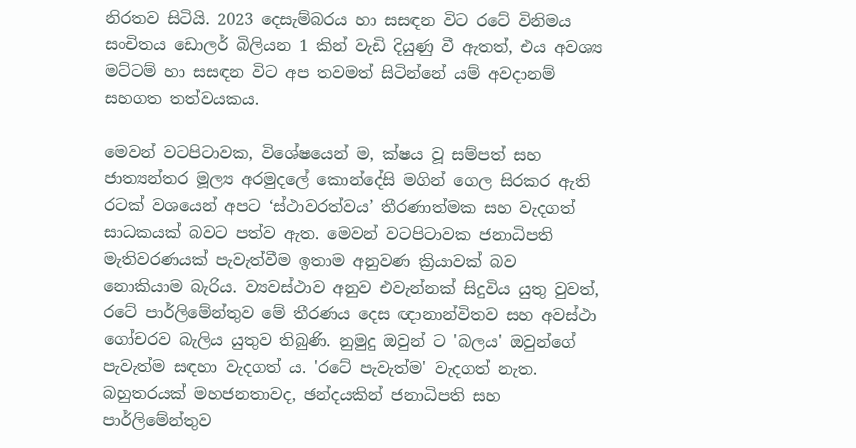නිරතව සිටියි. 2023 දෙසැම්බරය හා සසඳන විට රටේ විනිමය සංචිතය ඩොලර් බිලියන 1 කින් වැඩි දියුණු වී ඇතත්, එය අවශ්‍ය මට්ටම් හා සසඳන විට අප තවමත් සිටින්නේ යම් අවදානම් සහගත තත්වයකය.

මෙවන් වටපිටාවක, විශේෂයෙන් ම, ක්ෂය වූ සම්පත් සහ ජාත්‍යන්තර මූල්‍ය අරමුදලේ කොන්දේසි මගින් ගෙල සිරකර ඇති රටක් වශයෙන් අපට ‘ස්ථාවරත්වය’ තීරණාත්මක සහ වැදගත් සාධකයක් බවට පත්ව ඇත. මෙවන් වටපිටාවක ජනාධිපති මැතිවරණයක් පැවැත්වීම ඉතාම අනුවණ ක්‍රියාවක් බව නොකියාම බැරිය. ව්‍යවස්ථාව අනුව එවැන්නක් සිදුවිය යුතු වුවත්, රටේ පාර්ලිමේන්තුව මේ තීරණය දෙස ඥානාන්විතව සහ අවස්ථා ගෝචරව බැලිය යුතුව තිබුණි. නුමුදු ඔවුන් ට 'බලය' ඔවුන්ගේ පැවැත්ම සඳහා වැදගත් ය. 'රටේ පැවැත්ම' වැදගත් නැත. බහුතරයක් මහජනතාවද, ඡන්දයකින් ජනාධිපති සහ පාර්ලිමේන්තුව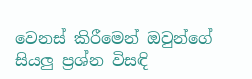වෙනස් කිරීමෙන් ඔවුන්ගේ සියලු ප්‍රශ්න විසඳි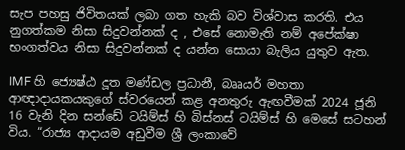සැප පහසු ජිවිතයක් ලබා ගත හැකි බව විශ්වාස කරති. එය නුගත්කම නිසා සිදුවන්නක් ද , එසේ නොමැති නම් අපේක්ෂා භංගත්වය නිසා සිදුවන්නක් ද යන්න සොයා බැලිය යුතුව ඇත.

IMF හි ජ්‍යෙෂ්ඨ දූත මණ්ඩල ප්‍රධානී, බෲයර් මහතා ආඥාදායකයකුගේ ස්වරයෙන් කළ අනතුරු ඇඟවීමක් 2024 ජූනි 16 වැනි දින සන්ඩේ ටයිම්ස් හි බිස්නස් ටයිම්ස් හි මෙසේ සටහන් විය. “රාජ්‍ය ආදායම අඩුවීම ශ්‍රී ලංකාවේ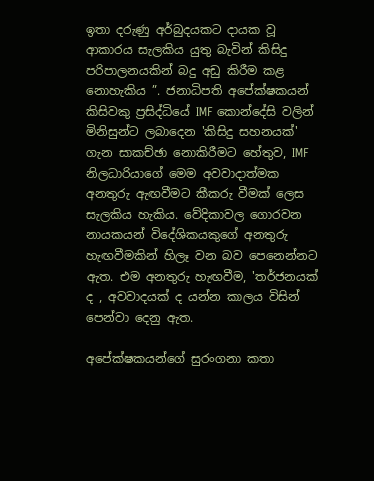ඉතා දරුණු අර්බුදයකට දායක වූ ආකාරය සැලකිය යුතු බැවින් කිසිදු පරිපාලනයකින් බදු අඩු කිරීම කළ නොහැකිය ”. ජනාධිපති අපේක්ෂකයන් කිසිවකු ප්‍රසිද්ධියේ IMF කොන්දේසි වලින් මිනිසුන්ට ලබාදෙන 'කිසිදු සහනයක්' ගැන සාකච්ඡා නොකිරීමට හේතුව, IMF නිලධාරියාගේ මෙම අවවාදාත්මක අනතුරු ඇඟවීමට කීකරු වීමක් ලෙස සැලකිය හැකිය. වේදිකාවල ගොරවන නායකයන් විදේශිකයකුගේ අනතුරු හැඟවීමකින් හිලෑ වන බව පෙනෙන්නට ඇත. එම අනතුරු හැඟවීම, 'තර්ජනයක් ද , අවවාදයක් ද යන්න කාලය විසින් පෙන්වා දෙනු ඇත.

අපේක්ෂකයන්ගේ සුරංගනා කතා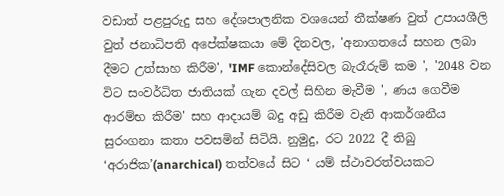වඩාත් පළපුරුදු සහ දේශපාලනික වශයෙන් තීක්ෂණ වුත් උපායශීලි වුත් ජනාධිපති අපේක්ෂකයා මේ දිනවල, 'අනාගතයේ සහන ලබා දීමට උත්සාහ කිරීම', 'IMF කොන්දේසිවල බැරෑරුම් කම ', '2048 වන විට සංවර්ධිත ජාතියක් ගැන දවල් සිහින මැවීම ', ණය ගෙවීම ආරම්භ කිරීම' සහ ආදායම් බදු අඩු කිරීම වැනි ආකර්ශනීය සුරංගනා කතා පවසමින් සිටියි. නුමුදු, රට 2022 දී තිබු ‘අරාජික’(anarchical) තත්වයේ සිට ‘ යම් ස්ථාවරත්වයකට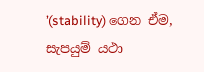’(stability) ගෙන ඒම, සැපයුම් යථා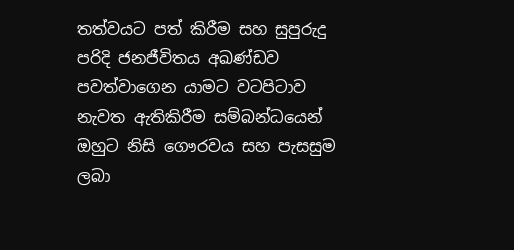තත්වයට පත් කිරීම සහ සුපුරුදු පරිදි ජනජීවිතය අඛණ්ඩව පවත්වාගෙන යාමට වටපිටාව නැවත ඇතිකිරීම සම්බන්ධයෙන් ඔහුට නිසි ගෞරවය සහ පැසසුම ලබා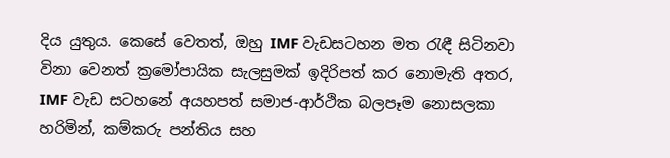දිය යුතුය. කෙසේ වෙතත්, ඔහු IMF වැඩසටහන මත රැඳී සිටිනවා විනා වෙනත් ක්‍රමෝපායික සැලසුමක් ඉදිරිපත් කර නොමැති අතර, IMF වැඩ සටහනේ අයහපත් සමාජ-ආර්ථික බලපෑම නොසලකා හරිමින්, කම්කරු පන්තිය සහ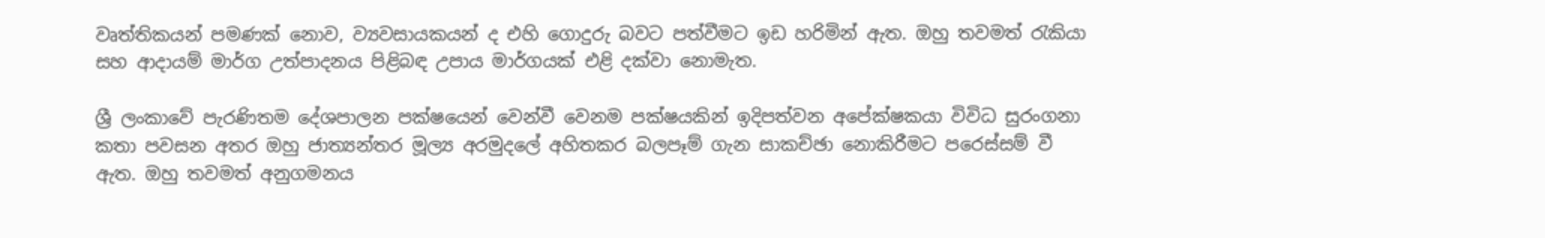වෘත්තිකයන් පමණක් නොව, ව්‍යවසායකයන් ද එහි ගොදුරු බවට පත්වීමට ඉඩ හරිමින් ඇත. ඔහු තවමත් රැකියා සහ ආදායම් මාර්ග උත්පාදනය පිළිබඳ උපාය මාර්ගයක් එළි දක්වා නොමැත.

ශ්‍රී ලංකාවේ පැරණිතම දේශපාලන පක්ෂයෙන් වෙන්වී වෙනම පක්ෂයකින් ඉදිපත්වන අපේක්ෂකයා විවිධ සුරංගනා කතා පවසන අතර ඔහු ජාත්‍යන්තර මූල්‍ය අරමුදලේ අහිතකර බලපෑම් ගැන සාකච්ඡා නොකිරීමට පරෙස්සම් වී ඇත. ඔහු තවමත් අනුගමනය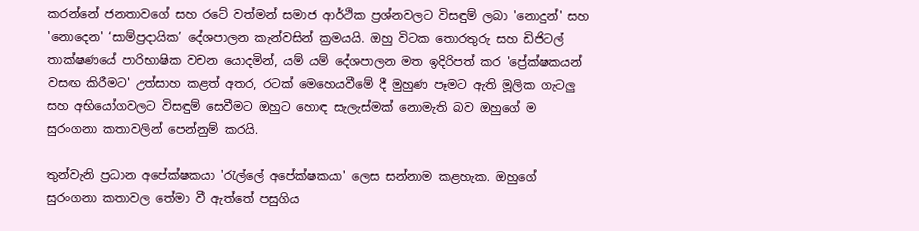කරන්නේ ජනතාවගේ සහ රටේ වත්මන් සමාජ ආර්ථික ප්‍රශ්නවලට විසඳුම් ලබා 'නොදුන්' සහ 'නොදෙන' ‘සාම්ප්‍රදායික’ දේශපාලන කැන්වසින් ක්‍රමයයි. ඔහු විටක තොරතුරු සහ ඩිජිටල් තාක්ෂණයේ පාරිභාෂික වචන යොදමින්, යම් යම් දේශපාලන මත ඉදිරිපත් කර 'ප්‍රේක්ෂකයන් වසඟ කිරීමට' උත්සාහ කළත් අතර, රටක් මෙහෙයවීමේ දී මුහුණ පෑමට ඇති මූලික ගැටලු සහ අභියෝගවලට විසඳුම් සෙවීමට ඔහුට හොඳ සැලැස්මක් නොමැති බව ඔහුගේ ම සුරංගනා කතාවලින් පෙන්නුම් කරයි.

තුන්වැනි ප්‍රධාන අපේක්ෂකයා 'රැල්ලේ අපේක්ෂකයා' ලෙස සන්නාම කළහැක. ඔහුගේ සුරංගනා කතාවල තේමා වී ඇත්තේ පසුගිය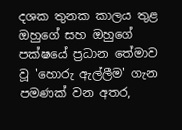දශක තුනක කාලය තුළ ඔහුගේ සහ ඔහුගේ පක්ෂයේ ප්‍රධාන තේමාව වූ 'හොරු ඇල්ලීම' ගැන පමණක් වන අතර,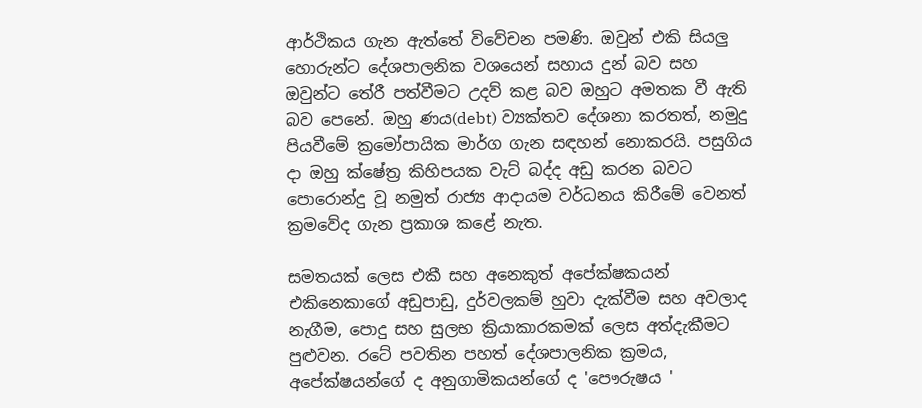ආර්ථිකය ගැන ඇත්තේ විවේචන පමණි. ඔවුන් එකි සියලු හොරුන්ට දේශපාලනික වශයෙන් සහාය දුන් බව සහ ඔවුන්ට තේරී පත්වීමට උදව් කළ බව ඔහුට අමතක වී ඇති බව පෙනේ. ඔහු ණය(debt) ව්‍යක්තව දේශනා කරතත්, නමුදු පියවීමේ ක්‍රමෝපායික මාර්ග ගැන සඳහන් නොකරයි. පසුගිය දා ඔහු ක්ෂේත්‍ර කිහිපයක වැට් බද්ද අඩු කරන බවට පොරොන්දු වූ නමුත් රාජ්‍ය ආදායම වර්ධනය කිරීමේ වෙනත් ක්‍රමවේද ගැන ප්‍රකාශ කළේ නැත.

සමතයක් ලෙස එකී සහ අනෙකුත් අපේක්ෂකයන් එකිනෙකාගේ අඩුපාඩු, දුර්වලකම් හුවා දැක්වීම සහ අවලාද නැගීම, පොදු සහ සුලභ ක්‍රියාකාරකමක් ලෙස අත්දැකීමට පුළුවන. රටේ පවතින පහත් දේශපාලනික ක්‍රමය, අපේක්ෂයන්ගේ ද අනුගාමිකයන්ගේ ද 'පෞරුෂය '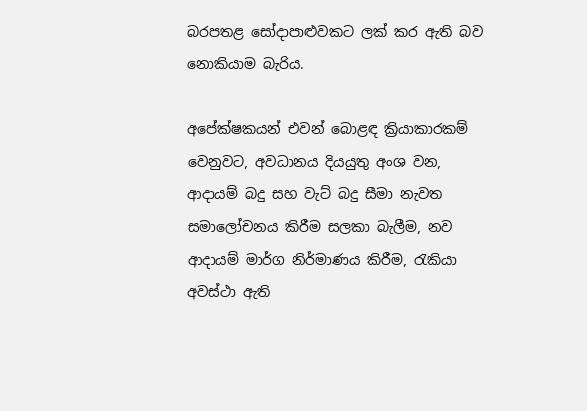බරපතළ සෝදාපාළුවකට ලක් කර ඇති බව නොකියාම බැරිය.

අපේක්ෂකයන් එවන් බොළඳ ක්‍රියාකාරකම් වෙනුවට, අවධානය දියයුතු අංශ වන, ආදායම් බදු සහ වැට් බදු සීමා නැවත සමාලෝචනය කිරීම සලකා බැලීම, නව ආදායම් මාර්ග නිර්මාණය කිරීම, රැකියා අවස්ථා ඇති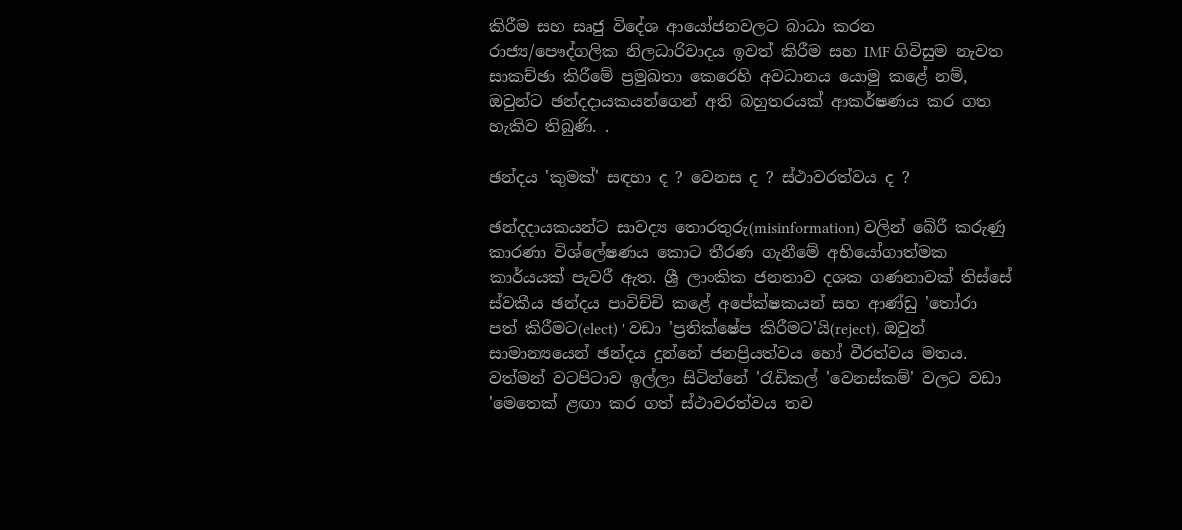කිරීම සහ සෘජු විදේශ ආයෝජනවලට බාධා කරන රාජ්‍ය/පෞද්ගලික නිලධාරිවාදය ඉවත් කිරීම සහ IMF ගිවිසුම නැවත සාකච්ඡා කිරීමේ ප්‍රමුඛතා කෙරෙහි අවධානය යොමු කළේ නම්, ඔවුන්ට ඡන්දදායකයන්ගෙන් අති බහුතරයක් ආකර්ෂණය කර ගත හැකිව තිබුණි. .

ඡන්දය 'කුමක්' සඳහා ද ? වෙනස ද ? ස්ථාවරත්වය ද ?

ඡන්දදායකයන්ට සාවද්‍ය තොරතුරු(misinformation) වලින් බේරී කරුණු කාරණා විශ්ලේෂණය කොට තීරණ ගැනීමේ අභියෝගාත්මක කාර්යයක් පැවරී ඇත. ශ්‍රී ලාංකික ජනතාව දශක ගණනාවක් තිස්සේ ස්වකීය ඡන්දය පාවිච්චි කළේ අපේක්ෂකයන් සහ ආණ්ඩු 'තෝරා පත් කිරීමට(elect) ' වඩා 'ප්‍රතික්ෂේප කිරීමට'යි(reject). ඔවුන් සාමාන්‍යයෙන් ඡන්දය දුන්නේ ජනප්‍රියත්වය හෝ වීරත්වය මතය. වත්මන් වටපිටාව ඉල්ලා සිටින්නේ 'රැඩිකල් 'වෙනස්කම්' වලට වඩා 'මෙතෙක් ළඟා කර ගත් ස්ථාවරත්වය තව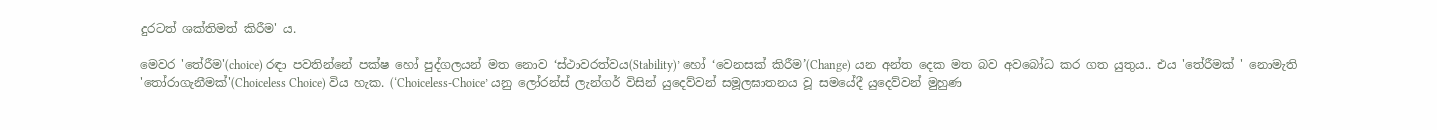දුරටත් ශක්තිමත් කිරීම' ය.

මෙවර 'තේරීම'(choice) රඳා පවතින්නේ පක්ෂ හෝ පුද්ගලයන් මත නොව ‘ස්ථාවරත්වය(Stability)’ හෝ ‘වෙනසක් කිරීම’(Change) යන අන්ත දෙක මත බව අවබෝධ කර ගත යුතුය.. එය 'තේරීමක් ' නොමැති 'තෝරාගැනීමක්'(Choiceless Choice) විය හැක. (‘Choiceless-Choice’ යනු ලෝරන්ස් ලැන්ගර් විසින් යුදෙව්වන් සමූලඝාතනය වූ සමයේදී යුදෙව්වන් මුහුණ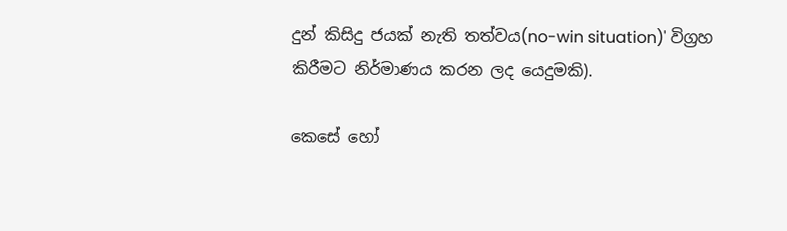දුන් කිසිදු ජයක් නැති තත්වය(no-win situation)' විග්‍රහ කිරීමට නිර්මාණය කරන ලද යෙදුමකි).

කෙසේ හෝ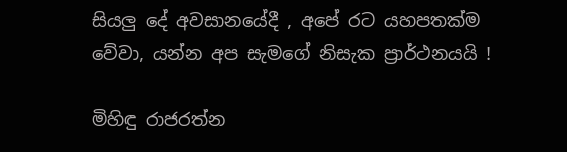සියලු දේ අවසානයේදී , අපේ රට යහපතක්ම වේවා, යන්න අප සැමගේ නිසැක ප්‍රාර්ථනයයි !

මිහිඳු රාජරත්න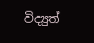විද්‍යුත්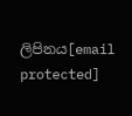ලිපිනය[email protected]